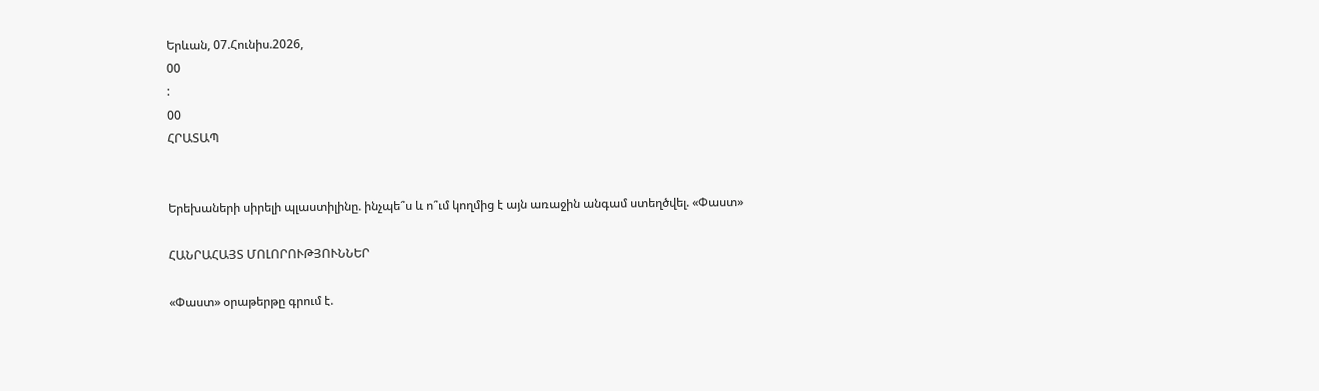Երևան, 07.Հունիս.2026,
00
:
00
ՀՐԱՏԱՊ


Երեխաների սիրելի պլաստիլինը. ինչպե՞ս և ո՞ւմ կողմից է այն առաջին անգամ ստեղծվել. «Փաստ»

ՀԱՆՐԱՀԱՅՏ ՄՈԼՈՐՈՒԹՅՈՒՆՆԵՐ

«Փաստ» օրաթերթը գրում է.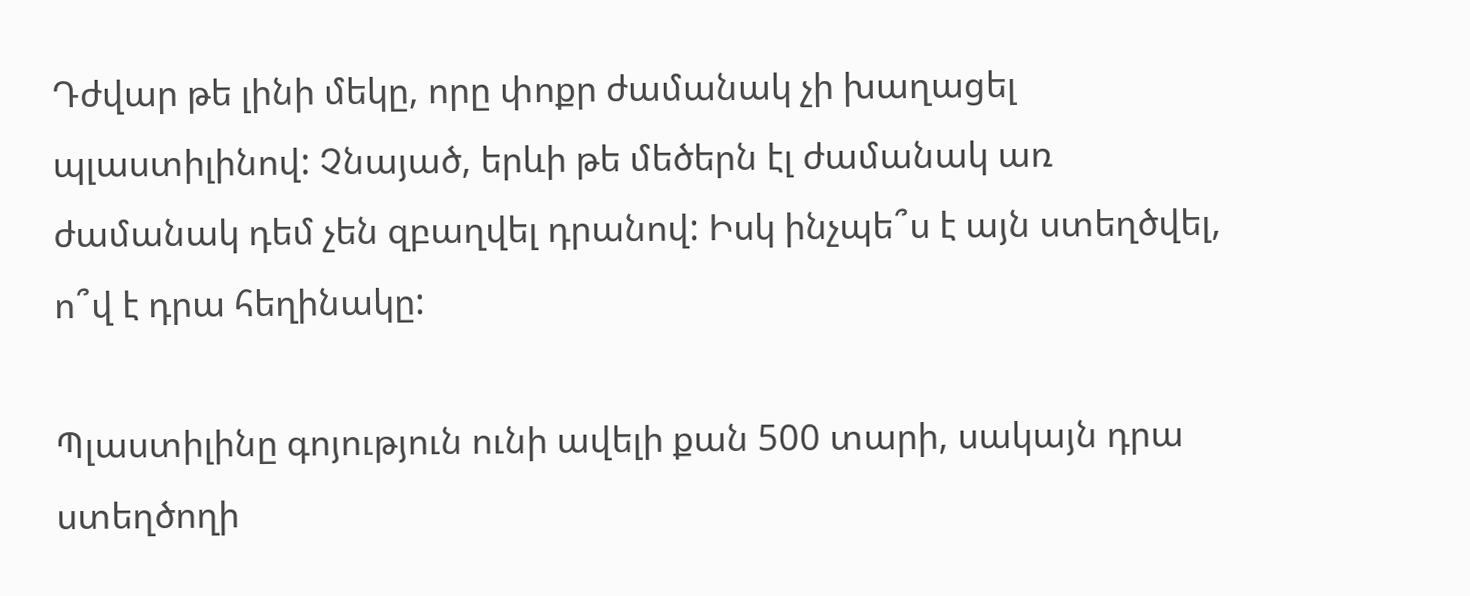Դժվար թե լինի մեկը, որը փոքր ժամանակ չի խաղացել պլաստիլինով: Չնայած, երևի թե մեծերն էլ ժամանակ առ ժամանակ դեմ չեն զբաղվել դրանով: Իսկ ինչպե՞ս է այն ստեղծվել, ո՞վ է դրա հեղինակը:

Պլաստիլինը գոյություն ունի ավելի քան 500 տարի, սակայն դրա ստեղծողի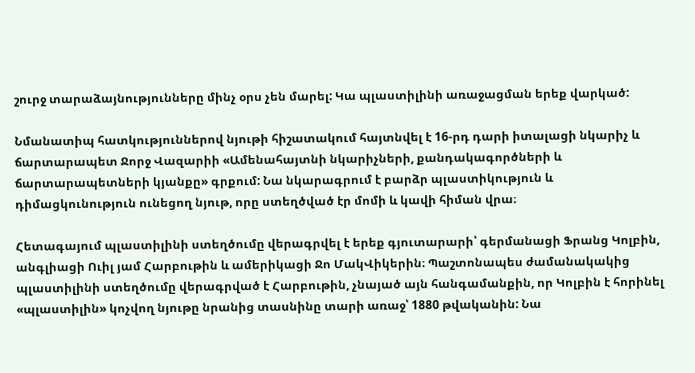շուրջ տարաձայնությունները մինչ օրս չեն մարել: Կա պլաստիլինի առաջացման երեք վարկած:

Նմանատիպ հատկություններով նյութի հիշատակում հայտնվել է 16-րդ դարի իտալացի նկարիչ և ճարտարապետ Ջորջ Վազարիի «Ամենահայտնի նկարիչների, քանդակագործների և ճարտարապետների կյանքը» գրքում: Նա նկարագրում է բարձր պլաստիկություն և դիմացկունություն ունեցող նյութ, որը ստեղծված էր մոմի և կավի հիման վրա։

Հետագայում պլաստիլինի ստեղծումը վերագրվել է երեք գյուտարարի՝ գերմանացի Ֆրանց Կոլբին, անգլիացի Ուիլ յամ Հարբութին և ամերիկացի Ջո ՄակՎիկերին։ Պաշտոնապես ժամանակակից պլաստիլինի ստեղծումը վերագրված է Հարբութին, չնայած այն հանգամանքին, որ Կոլբին է հորինել «պլաստիլին» կոչվող նյութը նրանից տասնինը տարի առաջ՝ 1880 թվականին: Նա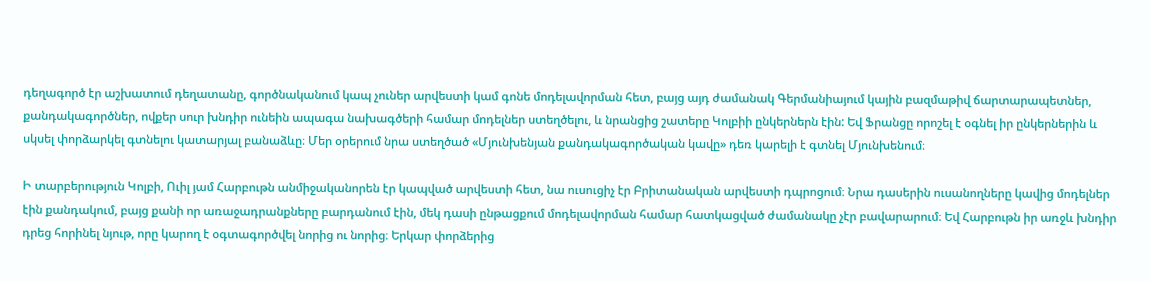դեղագործ էր աշխատում դեղատանը, գործնականում կապ չուներ արվեստի կամ գոնե մոդելավորման հետ, բայց այդ ժամանակ Գերմանիայում կային բազմաթիվ ճարտարապետներ, քանդակագործներ, ովքեր սուր խնդիր ունեին ապագա նախագծերի համար մոդելներ ստեղծելու, և նրանցից շատերը Կոլբիի ընկերներն էին: Եվ Ֆրանցը որոշել է օգնել իր ընկերներին և սկսել փորձարկել գտնելու կատարյալ բանաձևը։ Մեր օրերում նրա ստեղծած «Մյունխենյան քանդակագործական կավը» դեռ կարելի է գտնել Մյունխենում։

Ի տարբերություն Կոլբի, Ուիլ յամ Հարբութն անմիջականորեն էր կապված արվեստի հետ, նա ուսուցիչ էր Բրիտանական արվեստի դպրոցում։ Նրա դասերին ուսանողները կավից մոդելներ էին քանդակում, բայց քանի որ առաջադրանքները բարդանում էին, մեկ դասի ընթացքում մոդելավորման համար հատկացված ժամանակը չէր բավարարում։ Եվ Հարբութն իր առջև խնդիր դրեց հորինել նյութ, որը կարող է օգտագործվել նորից ու նորից։ Երկար փորձերից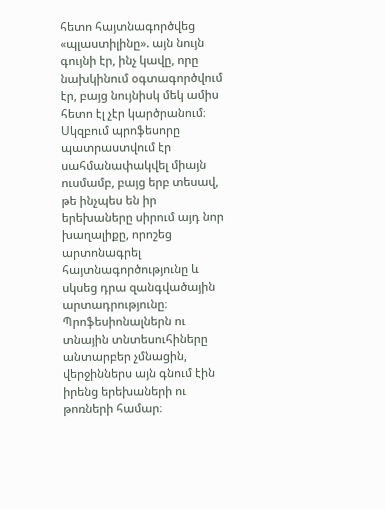հետո հայտնագործվեց «պլաստիլինը». այն նույն գույնի էր, ինչ կավը, որը նախկինում օգտագործվում էր, բայց նույնիսկ մեկ ամիս հետո էլ չէր կարծրանում։ Սկզբում պրոֆեսորը պատրաստվում էր սահմանափակվել միայն ուսմամբ, բայց երբ տեսավ, թե ինչպես են իր երեխաները սիրում այդ նոր խաղալիքը, որոշեց արտոնագրել հայտնագործությունը և սկսեց դրա զանգվածային արտադրությունը։ Պրոֆեսիոնալներն ու տնային տնտեսուհիները անտարբեր չմնացին, վերջիններս այն գնում էին իրենց երեխաների ու թոռների համար։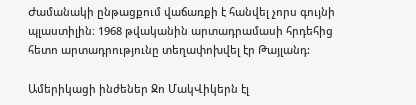Ժամանակի ընթացքում վաճառքի է հանվել չորս գույնի պլաստիլին։ 1968 թվականին արտադրամասի հրդեհից հետո արտադրությունը տեղափոխվել էր Թայլանդ:

Ամերիկացի ինժեներ Ջո ՄակՎիկերն էլ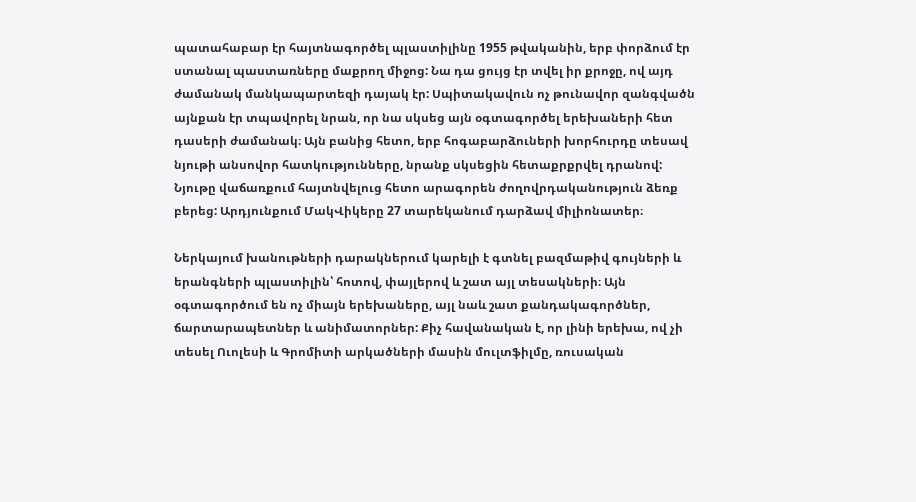պատահաբար էր հայտնագործել պլաստիլինը 1955 թվականին, երբ փորձում էր ստանալ պաստառները մաքրող միջոց: Նա դա ցույց էր տվել իր քրոջը, ով այդ ժամանակ մանկապարտեզի դայակ էր: Սպիտակավուն ոչ թունավոր զանգվածն այնքան էր տպավորել նրան, որ նա սկսեց այն օգտագործել երեխաների հետ դասերի ժամանակ։ Այն բանից հետո, երբ հոգաբարձուների խորհուրդը տեսավ նյութի անսովոր հատկությունները, նրանք սկսեցին հետաքրքրվել դրանով: Նյութը վաճառքում հայտնվելուց հետո արագորեն ժողովրդականություն ձեռք բերեց: Արդյունքում ՄակՎիկերը 27 տարեկանում դարձավ միլիոնատեր։

Ներկայում խանութների դարակներում կարելի է գտնել բազմաթիվ գույների և երանգների պլաստիլին՝ հոտով, փայլերով և շատ այլ տեսակների։ Այն օգտագործում են ոչ միայն երեխաները, այլ նաև շատ քանդակագործներ, ճարտարապետներ և անիմատորներ: Քիչ հավանական է, որ լինի երեխա, ով չի տեսել Ուոլեսի և Գրոմիտի արկածների մասին մուլտֆիլմը, ռուսական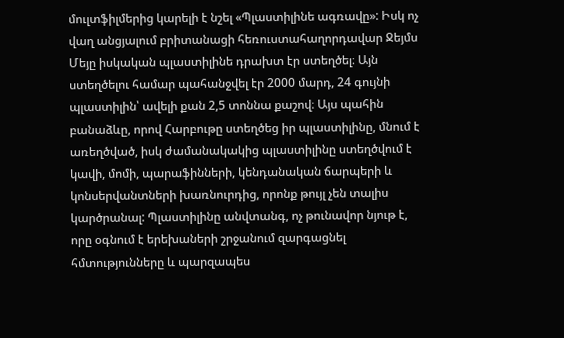մուլտֆիլմերից կարելի է նշել «Պլաստիլինե ագռավը»: Իսկ ոչ վաղ անցյալում բրիտանացի հեռուստահաղորդավար Ջեյմս Մեյը իսկական պլաստիլինե դրախտ էր ստեղծել։ Այն ստեղծելու համար պահանջվել էր 2000 մարդ, 24 գույնի պլաստիլին՝ ավելի քան 2,5 տոննա քաշով։ Այս պահին բանաձևը, որով Հարբութը ստեղծեց իր պլաստիլինը, մնում է առեղծված, իսկ ժամանակակից պլաստիլինը ստեղծվում է կավի, մոմի, պարաֆինների, կենդանական ճարպերի և կոնսերվանտների խառնուրդից, որոնք թույլ չեն տալիս կարծրանալ: Պլաստիլինը անվտանգ, ոչ թունավոր նյութ է, որը օգնում է երեխաների շրջանում զարգացնել հմտությունները և պարզապես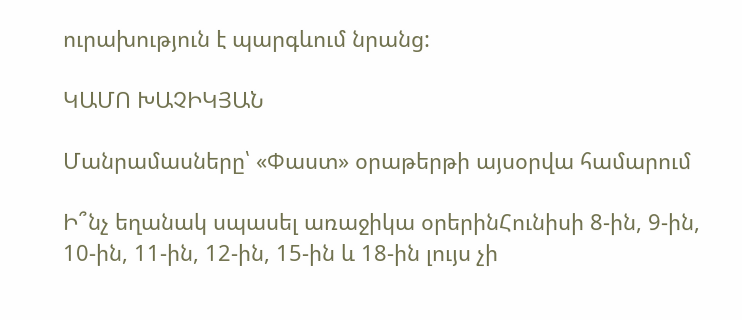ուրախություն է պարգևում նրանց:

ԿԱՄՈ ԽԱՉԻԿՅԱՆ

Մանրամասները՝ «Փաստ» օրաթերթի այսօրվա համարում

Ի՞նչ եղանակ սպասել առաջիկա օրերինՀունիսի 8-ին, 9-ին, 10-ին, 11-ին, 12-ին, 15-ին և 18-ին լույս չի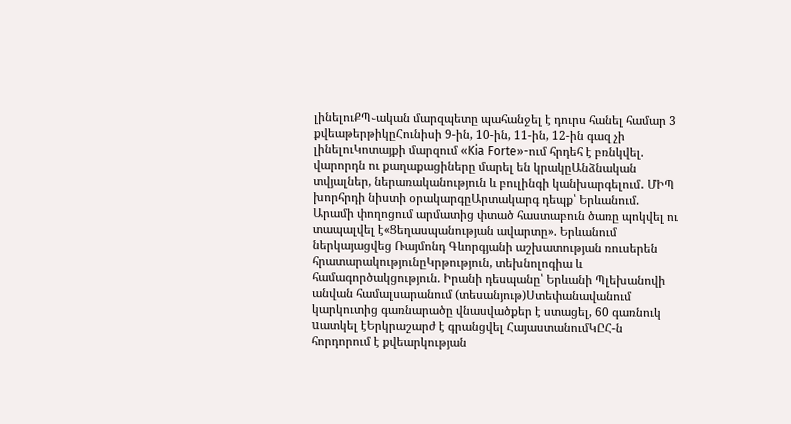լինելուՔՊ֊ական մարզպետը պահանջել է դուրս հանել համար 3 քվեաթերթիկըՀունիսի 9-ին, 10-ին, 11-ին, 12-ին գազ չի լինելուԿոտայքի մարզում «Kia Forte»-ում հրդեհ է բռնկվել. վարորդն ու քաղաքացիները մարել են կրակըԱնձնական տվյալներ, ներառականություն և բուլինգի կանխարգելում․ ՄԻՊ խորհրդի նիստի օրակարգըԱրտակարգ դեպք՝ Երևանում. Արամի փողոցում արմատից փտած հաստաբուն ծառը պոկվել ու տապալվել է«Ցեղասպանության ավարտը». Երևանում ներկայացվեց Ռայմոնդ Գևորգյանի աշխատության ռուսերեն հրատարակությունըԿրթություն, տեխնոլոգիա և համագործակցություն. Իրանի դեսպանը՝ Երևանի Պլեխանովի անվան համալսարանում (տեսանյութ)Ստեփանավանում կարկուտից գառնարածը վնասվածքեր է ստացել, 60 գառնուկ uատկել էԵրկրաշարժ է գրանցվել ՀայաստանումԿԸՀ-ն հորդորում է քվեարկության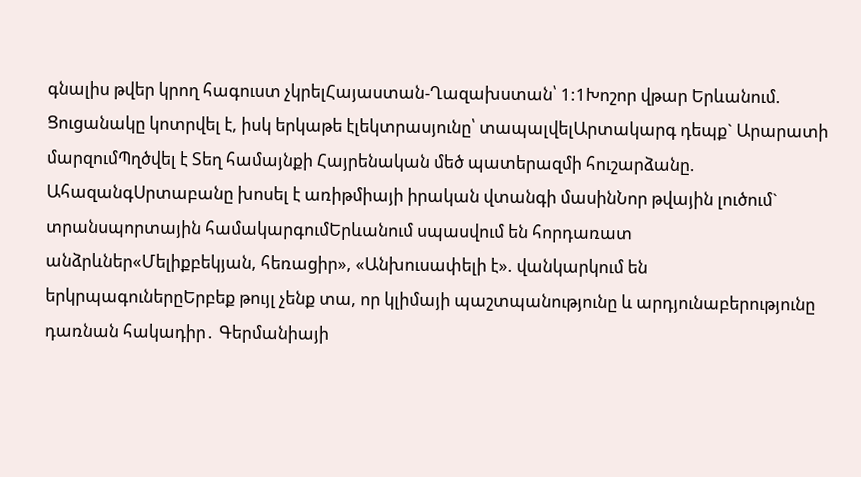գնալիս թվեր կրող հագուստ չկրելՀայաստան-Ղազախստան՝ 1:1Խոշոր վթար Երևանում. Ցուցանակը կոտրվել է, իսկ երկաթե էլեկտրասյունը՝ տապալվելԱրտակարգ դեպք` Արարատի մարզումՊղծվել է Տեղ համայնքի Հայրենական մեծ պատերազմի հուշարձանը. ԱհազանգՍրտաբանը խոսել է առիթմիայի իրական վտանգի մասինՆոր թվային լուծում` տրանսպորտային համակարգումԵրևանում սպասվում են հորդառատ անձրևներ«Մելիքբեկյան, հեռացիր», «Անխուսափելի է». վանկարկում են երկրպագուներըԵրբեք թույլ չենք տա, որ կլիմայի պաշտպանությունը և արդյունաբերությունը դառնան հակադիր․ Գերմանիայի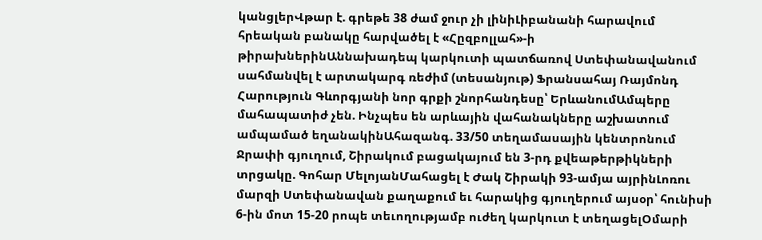կանցլերՎթար է. գրեթե 38 ժամ ջուր չի լինիԼիբանանի հարավում հրեական բանակը հարվածել է «Հըզբոլլահ»-ի թիրախներինԱննախադեպ կարկուտի պատճառով Ստեփանավանում սահմանվել է արտակարգ ռեժիմ (տեսանյութ) Ֆրանսահայ Ռայմոնդ Հարություն Գևորգյանի նոր գրքի շնորհանդեսը՝ ԵրևանումԱմպերը մահապատիժ չեն. Ինչպես են արևային վահանակները աշխատում ամպամած եղանակինԱհազանգ. 33/50 տեղամասային կենտրոնում Ջրափի գյուղում, Շիրակում բացակայում են 3-րդ քվեաթերթիկների տրցակը. Գոհար ՄելոյանՄահացել է Ժակ Շիրակի 93-ամյա այրինԼոռու մարզի Ստեփանավան քաղաքում եւ հարակից գյուղերում այսօր՝ հունիսի 6-ին մոտ 15-20 րոպե տեւողությամբ ուժեղ կարկուտ է տեղացելՕմարի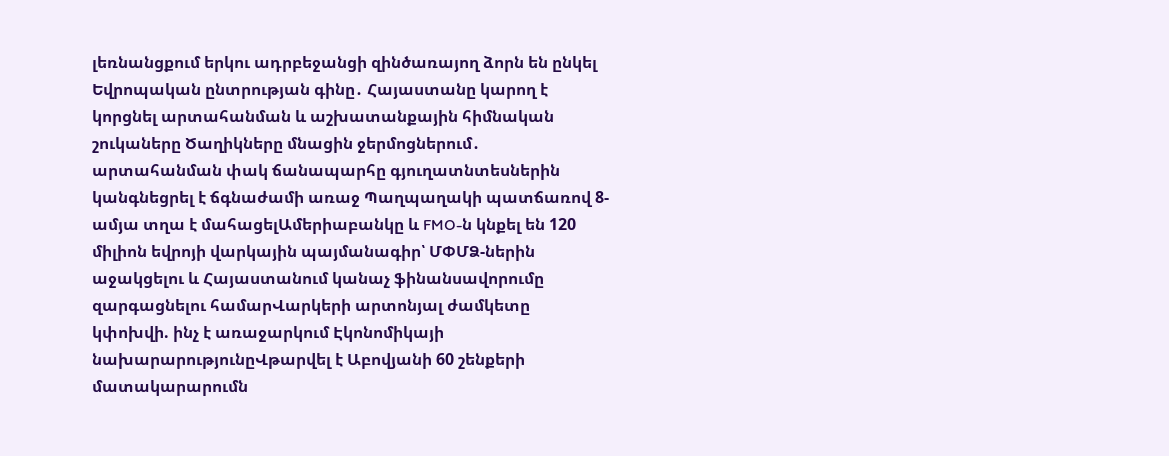լեռնանցքում երկու ադրբեջանցի զինծառայող ձորն են ընկել Եվրոպական ընտրության գինը․ Հայաստանը կարող է կորցնել արտահանման և աշխատանքային հիմնական շուկաները Ծաղիկները մնացին ջերմոցներում․ արտահանման փակ ճանապարհը գյուղատնտեսներին կանգնեցրել է ճգնաժամի առաջ Պաղպաղակի պատճառով 8-ամյա տղա է մահացելԱմերիաբանկը և FMO-ն կնքել են 120 միլիոն եվրոյի վարկային պայմանագիր՝ ՄՓՄՁ-ներին աջակցելու և Հայաստանում կանաչ ֆինանսավորումը զարգացնելու համարՎարկերի արտոնյալ ժամկետը կփոխվի. ինչ է առաջարկում Էկոնոմիկայի նախարարությունըՎթարվել է Աբովյանի 60 շենքերի մատակարարումն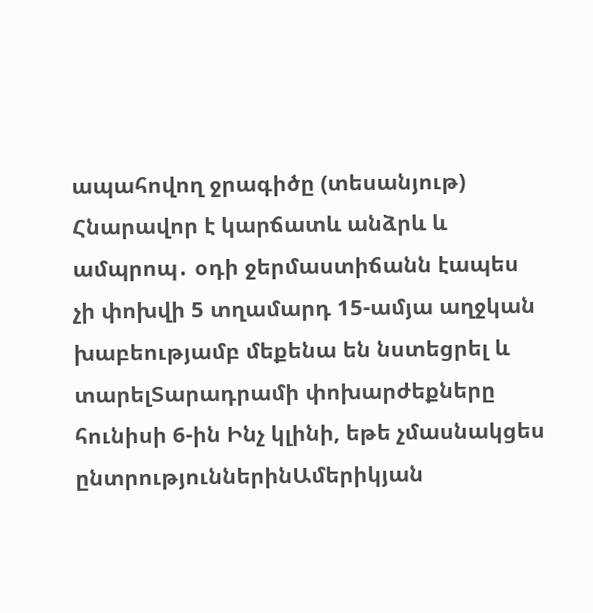ապահովող ջրագիծը (տեսանյութ) Հնարավոր է կարճատև անձրև և ամպրոպ․ օդի ջերմաստիճանն էապես չի փոխվի 5 տղամարդ 15-ամյա աղջկան խաբեությամբ մեքենա են նստեցրել և տարելՏարադրամի փոխարժեքները հունիսի 6-ին Ինչ կլինի, եթե չմասնակցես ընտրություններինԱմերիկյան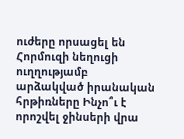ուժերը որսացել են Հորմուզի նեղուցի ուղղությամբ արձակված իրանական հրթիռները Ինչո՞ւ է որոշվել ջինսերի վրա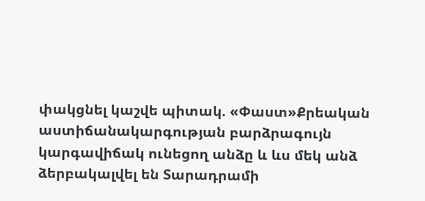փակցնել կաշվե պիտակ. «Փաստ»Քրեական աստիճանակարգության բարձրագույն կարգավիճակ ունեցող անձը և ևս մեկ անձ ձերբակալվել են Տարադրամի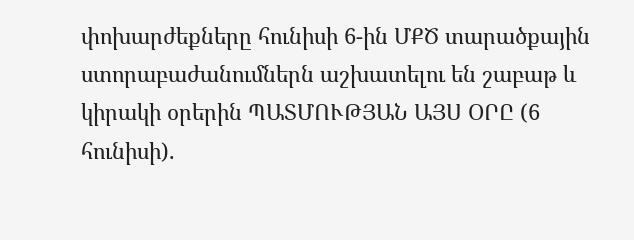փոխարժեքները հունիսի 6-ին ՄՔԾ տարածքային ստորաբաժանումներն աշխատելու են շաբաթ և կիրակի օրերին ՊԱՏՄՈՒԹՅԱՆ ԱՅՍ ՕՐԸ (6 հունիսի).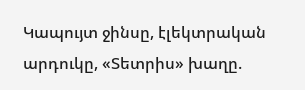Կապույտ ջինսը, էլեկտրական արդուկը, «Տետրիս» խաղը.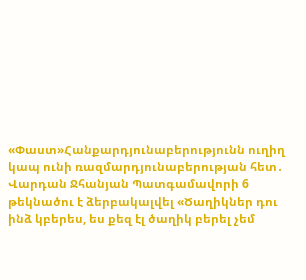«Փաստ»Հանքարդյունաբերությունն ուղիղ կապ ունի ռազմարդյունաբերության հետ․ Վարդան Ջհանյան Պատգամավորի 6 թեկնածու է ձերբակալվել «Ծաղիկներ դու ինձ կբերես, ես քեզ էլ ծաղիկ բերել չեմ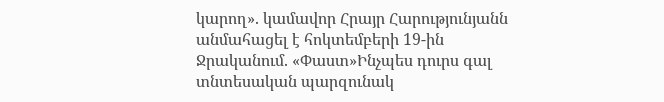կարող». կամավոր Հրայր Հարությունյանն անմահացել է հոկտեմբերի 19-ին Ջրականում. «Փաստ»Ինչպես դուրս գալ տնտեսական պարզունակ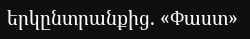երկընտրանքից. «Փաստ»